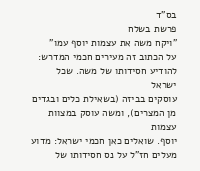בס"ד
פרשת בשלח
"ויקח משה את עצמות יוסף עמו"
על הכתוב זה מעירים חכמי המדרש: להודיע חסידותו של משה. שכל ישראל
עוסקים בביזה (בשאילת כלים ובגדים מן המצרים), ומשה עוסק במצוות עצמות
יוסף. שואלים כאן חכמי ישראל: מדוע מעלים חז"ל על נס חסידותו של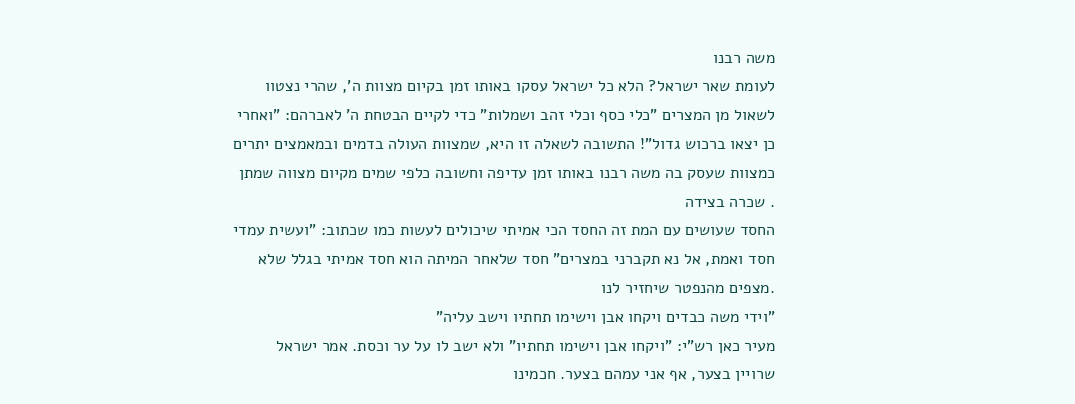משה רבנו
לעומת שאר ישראל? הלא כל ישראל עסקו באותו זמן בקיום מצוות ה', שהרי נצטוו
לשאול מן המצרים "כלי כסף וכלי זהב ושמלות" כדי לקיים הבטחת ה' לאברהם: "ואחרי
כן יצאו ברכוש גדול"! התשובה לשאלה זו היא, שמצוות העולה בדמים ובמאמצים יתרים
כמצוות שעסק בה משה רבנו באותו זמן עדיפה וחשובה כלפי שמים מקיום מצווה שמתן
. שכרה בצידה
החסד שעושים עם המת זה החסד הכי אמיתי שיכולים לעשות כמו שכתוב: "ועשית עמדי
חסד ואמת, אל נא תקברני במצרים" חסד שלאחר המיתה הוא חסד אמיתי בגלל שלא
.מצפים מהנפטר שיחזיר לנו
"וידי משה כבדים ויקחו אבן וישימו תחתיו וישב עליה"
מעיר כאן רש"י: "ויקחו אבן וישימו תחתיו" ולא ישב לו על ער וכסת. אמר ישראל
שרויין בצער, אף אני עמהם בצער. חכמינו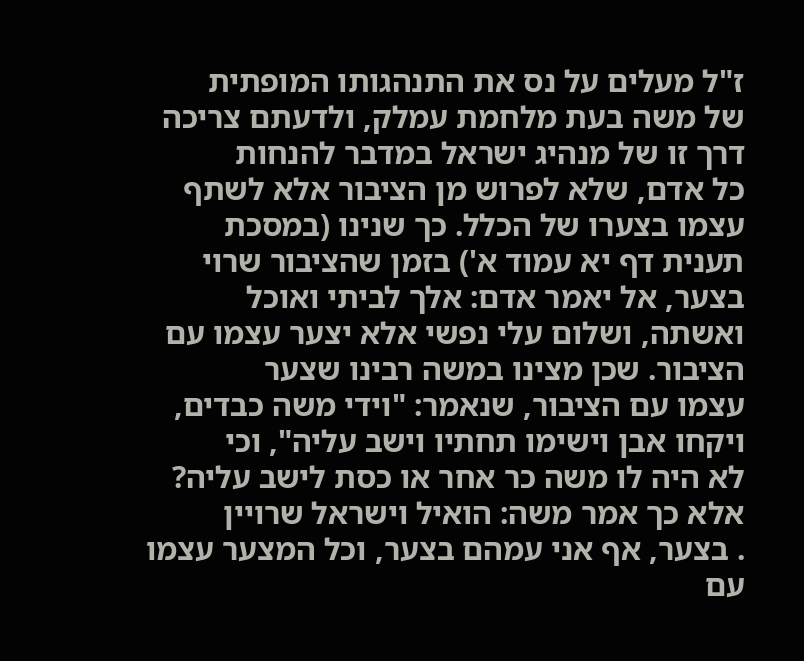ז"ל מעלים על נס את התנהגותו המופתית
של משה בעת מלחמת עמלק, ולדעתם צריכה דרך זו של מנהיג ישראל במדבר להנחות
כל אדם, שלא לפרוש מן הציבור אלא לשתף עצמו בצערו של הכלל. כך שנינו (במסכת
תענית דף יא עמוד א') בזמן שהציבור שרוי בצער, אל יאמר אדם: אלך לביתי ואוכל
ואשתה, ושלום עלי נפשי אלא יצער עצמו עם הציבור. שכן מצינו במשה רבינו שצער
עצמו עם הציבור, שנאמר: "וידי משה כבדים, ויקחו אבן וישימו תחתיו וישב עליה", וכי
לא היה לו משה כר אחר או כסת לישב עליה? אלא כך אמר משה: הואיל וישראל שרויין
. בצער, אף אני עמהם בצער, וכל המצער עצמו עם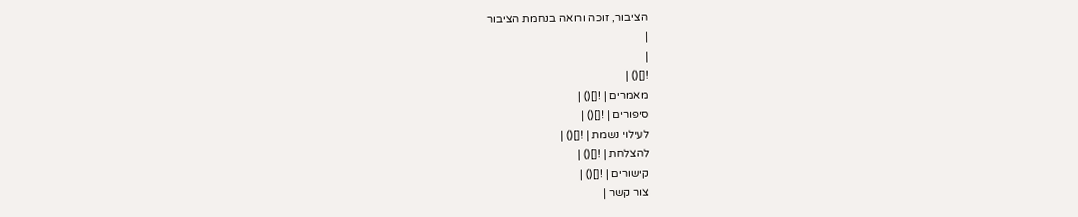הציבור, זוכה ורואה בנחמת הציבור
|
|
![]() |
מאמרים | ![]() |
סיפורים | ![]() |
לעילוי נשמת | ![]() |
להצלחת | ![]() |
קישורים | ![]() |
צור קשר |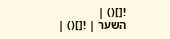![]() |
השער | ![]() |